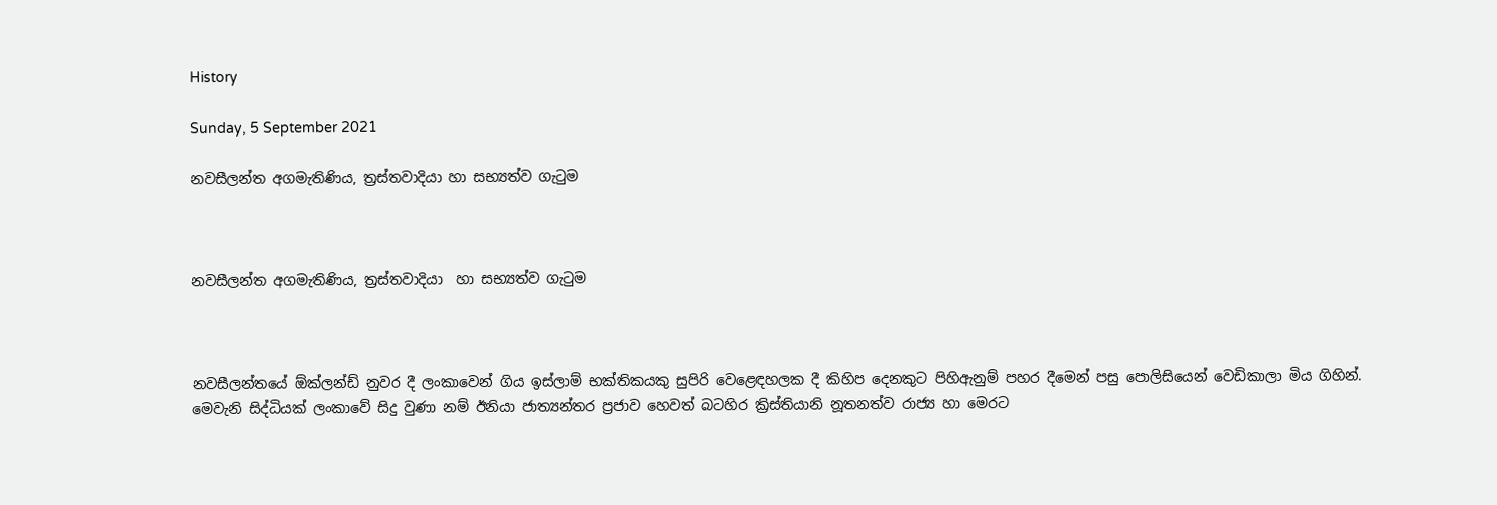History

Sunday, 5 September 2021

නවසීලන්ත අගමැතිණිය, ත්‍රස්තවාදියා හා සභ්‍යත්ව ගැටුම



නවසීලන්ත අගමැතිණිය, ත්‍රස්තවාදියා  හා සභ්‍යත්ව ගැටුම



නවසීලන්තයේ ඕක්ලන්ඩ් නුවර දී ලංකාවෙන් ගිය ඉස්ලාම් භක්තිකයකු සුපිරි වෙළෙඳහලක දී කිහිප දෙනකුට පිහිඇනුම් පහර දීමෙන් පසු පොලිසියෙන් වෙඩිකාලා මිය ගිහින්. මෙවැනි සිද්ධියක් ලංකාවේ සිදු වුණා නම් ඊනියා ජාත්‍යන්තර ප්‍රජාව හෙවත් බටහිර ක්‍රිස්තියානි නූතනත්ව රාජ්‍ය හා මෙරට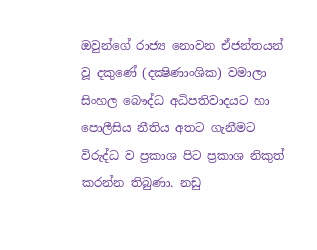ඔවුන්ගේ රාජ්‍ය නොවන ඒජන්තයන් වූ දකුණේ (දක්‍ෂිණාංශික) වමාලා සිංහල බෞද්ධ අධිපතිවාදයට හා පොලීසිය නීතිය අතට ගැනීමට විරුද්ධ ව ප්‍රකාශ පිට ප්‍රකාශ නිකුත් කරන්න තිබුණා. නඩු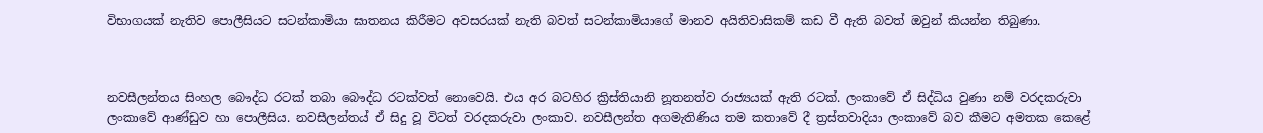විභාගයක් නැතිව පොලීසියට සටන්කාමියා ඝාතනය කිරීමට අවසරයක් නැති බවත් සටන්කාමියාගේ මානව අයිතිවාසිකම් කඩ වී ඇති බවත් ඔවුන් කියන්න තිබුණා.



නවසීලන්තය සිංහල බෞද්ධ රටක් තබා බෞද්ධ රටක්වත් නොවෙයි. එය අර බටහිර ක්‍රිස්තියානි නූතනත්ව රාජ්‍යයක් ඇති රටක්. ලංකාවේ ඒ සිද්ධිය වුණා නම් වරදකරුවා ලංකාවේ ආණ්ඩුව හා පොලීසිය. නවසීලන්තය් ඒ සිදු වූ විටත් වරදකරුවා ලංකාව. නවසීලන්ත අගමැතිණිය තම කතාවේ දී ත්‍රස්තවාදියා ලංකාවේ බව කීමට අමතක කෙළේ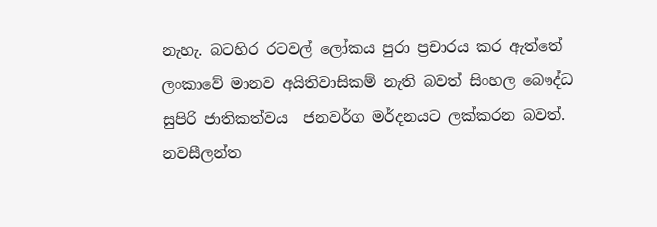නැහැ. බටහිර රටවල් ලෝකය පුරා ප්‍රචාරය කර ඇත්තේ ලංකාවේ මානව අයිතිවාසිකම් නැති බවත් සිංහල බෞද්ධ සුපිරි ජාතිකත්වය  ජනවර්ග මර්දනයට ලක්කරන බවත්. නවසීලන්ත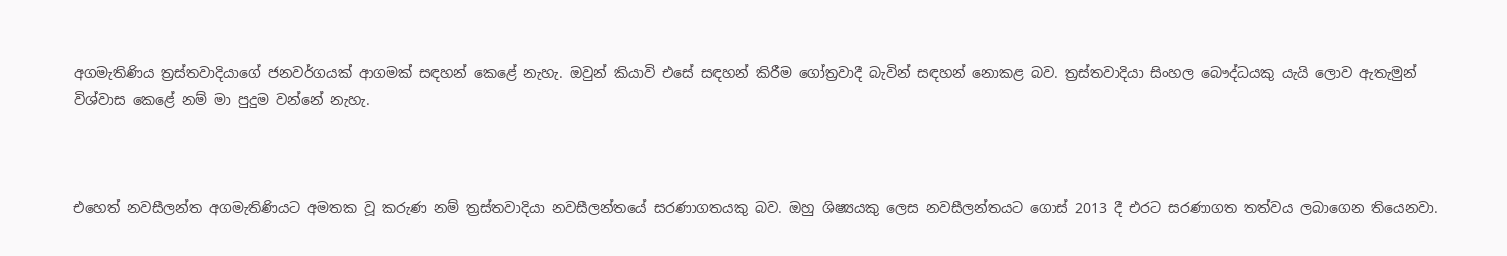අගමැතිණිය ත්‍රස්තවාදියාගේ ජනවර්ගයක් ආගමක් සඳහන් කෙළේ නැහැ. ඔවුන් කියාවි එසේ සඳහන් කිරීම ගෝත්‍රවාදී බැවින් සඳහන් නොකළ බව. ත්‍රස්තවාදියා සිංහල බෞද්ධයකු යැයි ලොව ඇතැමුන් විශ්වාස කෙළේ නම් මා පුදුම වන්නේ නැහැ.



එහෙත් නවසීලන්ත අගමැතිණියට අමතක වූ කරුණ නම් ත්‍රස්තවාදියා නවසීලන්තයේ සරණාගතයකු බව. ඔහු ශිෂ්‍යයකු ලෙස නවසීලන්තයට ගොස් 2013 දී එරට සරණාගත තත්වය ලබාගෙන තියෙනවා.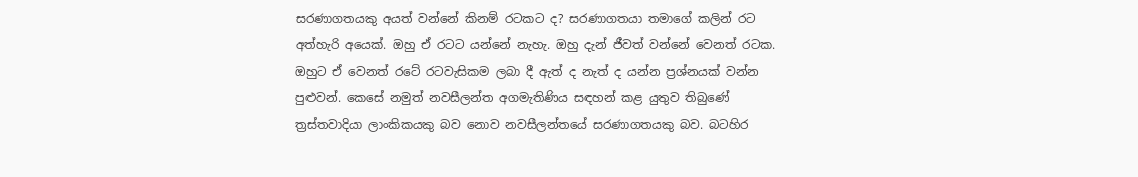සරණාගතයකු අයත් වන්නේ කිනම් රටකට ද? සරණාගතයා තමාගේ කලින් රට අත්හැරි අයෙක්. ඔහු ඒ රටට යන්නේ නැහැ. ඔහු දැන් ජීවත් වන්නේ වෙනත් රටක. ඔහුට ඒ වෙනත් රටේ රටවැසිකම ලබා දී ඇත් ද නැත් ද යන්න ප්‍රශ්නයක් වන්න පුළුවන්. කෙසේ නමුත් නවසීලන්ත අගමැතිණිය සඳහන් කළ යුතුව තිබුණේ ත්‍රස්තවාදියා ලාංකිකයකු බව නොව නවසීලන්තයේ සරණාගතයකු බව. බටහිර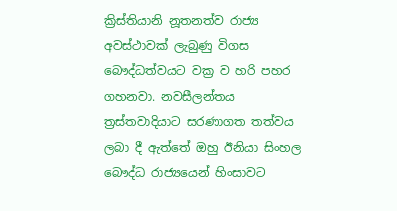ක්‍රිස්තියානි නූතනත්ව රාජ්‍ය අවස්ථාවක් ලැබුණු විගස බෞද්ධත්වයට වක්‍ර ව හරි පහර ගහනවා. නවසීලන්තය ත්‍රස්තවාදියාට සරණාගත තත්වය ලබා දී ඇත්තේ ඔහු ඊනියා සිංහල බෞද්ධ රාජ්‍යයෙන් හිංසාවට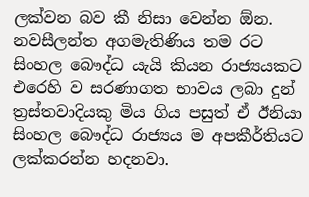ලක්වන බව කී නිසා වෙන්න ඕන. නවසීලන්ත අගමැතිණිය තම රට සිංහල බෞද්ධ යැයි කියන රාජ්‍යයකට එරෙහි ව සරණාගත භාවය ලබා දුන් ත්‍රස්තවාදියකු මිය ගිය පසුත් ඒ ඊනියා සිංහල බෞද්ධ රාජ්‍යය ම අපකීර්තියට ලක්කරන්න හදනවා.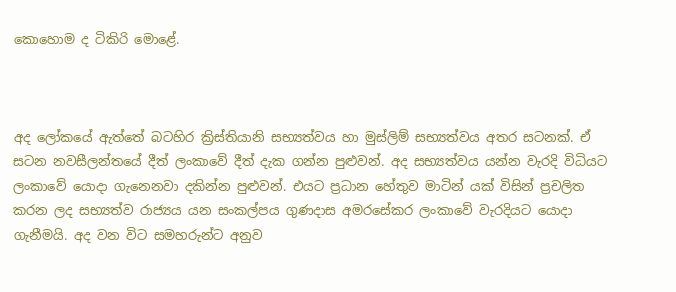කොහොම ද ටිකිරි මොළේ.



අද ලෝකයේ ඇත්තේ බටහිර ක්‍රිස්තියානි සභ්‍යත්වය හා මුස්ලිම් සභ්‍යත්වය අතර සටනක්. ඒ සටන නවසීලන්තයේ දීත් ලංකාවේ දීත් දැක ගන්න පුළුවන්. අද සභ්‍යත්වය යන්න වැරදි විධියට ලංකාවේ යොදා ගැනෙනවා දකින්න පුළුවන්. එයට ප්‍රධාන හේතුව මාටින් යක් විසින් ප්‍රචලිත කරන ලද සභ්‍යත්ව රාජ්‍යය යන සංකල්පය ගුණදාස අමරසේකර ලංකාවේ වැරදියට යොදා ගැනීමයි. අද වන විට සමහරුන්ට අනුව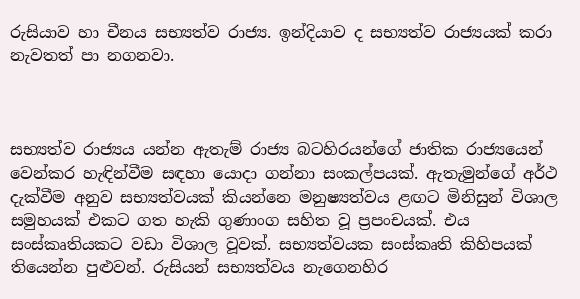රුසියාව හා චීනය සභ්‍යත්ව රාජ්‍ය. ඉන්දියාව ද සභ්‍යත්ව රාජ්‍යයක් කරා නැවතත් පා නගනවා.



සභ්‍යත්ව රාජ්‍යය යන්න ඇතැම් රාජ්‍ය බටහිරයන්ගේ ජාතික රාජ්‍යයෙන් වෙන්කර හැඳින්වීම සඳහා යොදා ගන්නා සංකල්පයක්. ඇතැමුන්ගේ අර්ථ දැක්වීම අනුව සභ්‍යත්වයක් කියන්නෙ මනුෂ්‍යත්වය ළඟට මිනිසුන් විශාල සමුහයක් එකට ගත හැකි ගුණාංග සහිත වූ ප්‍රපංචයක්. එය සංස්කෘතියකට වඩා විශාල වූවක්. සභ්‍යත්වයක සංස්කෘති කිහිපයක් තියෙන්න පුළුවන්. රුසියන් සභ්‍යත්වය නැගෙනහිර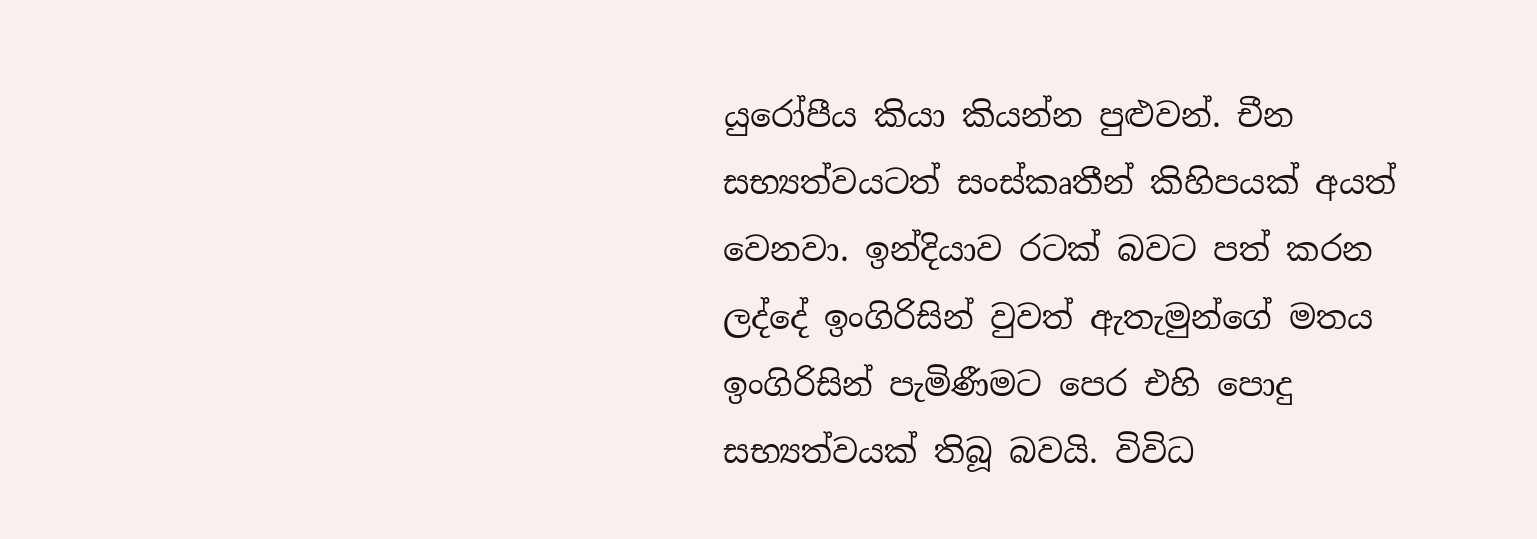යුරෝපීය කියා කියන්න පුළුවන්. චීන සභ්‍යත්වයටත් සංස්කෘතීන් කිහිපයක් අයත් වෙනවා. ඉන්දියාව රටක් බවට පත් කරන ලද්දේ ඉංගිරිසින් වුවත් ඇතැමුන්ගේ මතය ඉංගිරිසින් පැමිණීමට පෙර එහි පොදු සභ්‍යත්වයක් තිබූ බවයි. විවිධ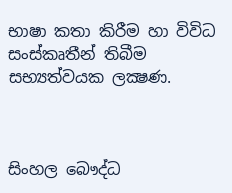භාෂා කතා කිරීම හා විවිධ සංස්කෘතීන් තිබීම සභ්‍යත්වයක ලක්‍ෂණ.



සිංහල බෞද්ධ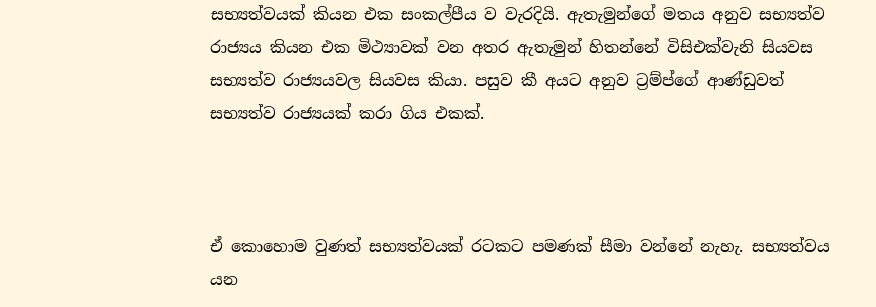සභ්‍යත්වයක් කියන එක සංකල්පීය ව වැරදියි. ඇතැමුන්ගේ මතය අනුව සභ්‍යත්ව රාජ්‍යය කියන එක මිථ්‍යාවක් වන අතර ඇතැමුන් හිතන්නේ විසිඑක්වැනි සියවස සභ්‍යත්ව රාජ්‍යයවල සියවස කියා. පසුව කී අයට අනුව ට්‍රම්ප්ගේ ආණ්ඩුවත් සභ්‍යත්ව රාජ්‍යයක් කරා ගිය එකක්.



ඒ කොහොම වුණත් සභ්‍යත්වයක් රටකට පමණක් සීමා වන්නේ නැහැ. සභ්‍යත්වය යන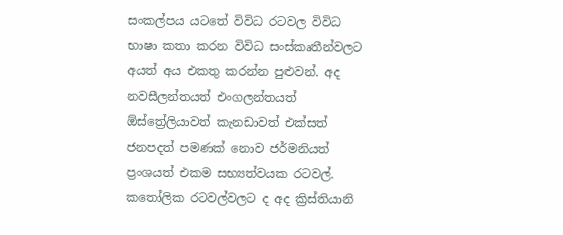සංකල්පය යටතේ විවිධ රටවල විවිධ භාෂා කතා කරන විවිධ සංස්කෘතීන්වලට අයත් අය එකතු කරන්න පුළුවන්. අද නවසීලන්තයත් එංගලන්තයත් ඕස්ත්‍රේලියාවත් කැනඩාවත් එක්සත් ජනපදත් පමණක් නොව ජර්මනියත් ප්‍රංශයත් එකම සභ්‍යත්වයක රටවල්. කතෝලික රටවල්වලට ද අද ක්‍රිස්තියානි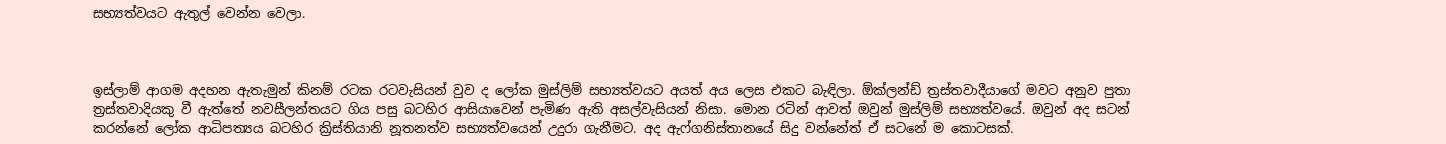සභ්‍යත්වයට ඇතුල් වෙන්න වෙලා.



ඉස්ලාම් ආගම අදහන ඇතැමුන් කිනම් රටක රටවැසියන් වුව ද ලෝක මුස්ලිම් සභ්‍යත්වයට අයත් අය ලෙස එකට බැඳිලා. ඕක්ලන්ඩ් ත්‍රස්තවාදීයාගේ මවට අනුව පුතා ත්‍රස්තවාදියකු වී ඇත්තේ නවසීලන්තයට ගිය පසු බටහිර ආසියාවෙන් පැමිණ ඇති අසල්වැසියන් නිසා. මොන රටින් ආවත් ඔවුන් මුස්ලිම් සභ්‍යත්වයේ. ඔවුන් අද සටන් කරන්නේ ලෝක ආධිපත්‍යය බටහිර ක්‍රිස්තියානි නූතනත්ව සභ්‍යත්වයෙන් උදුරා ගැනීමට. අද ඇෆ්ගනිස්තානයේ සිදු වන්නේත් ඒ සටනේ ම කොටසක්.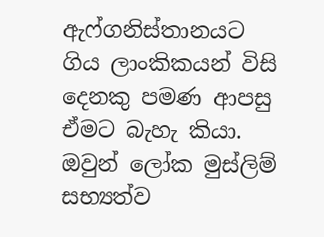ඇෆ්ගනිස්තානයට ගිය ලාංකිකයන් විසි දෙනකු පමණ ආපසු ඒමට බැහැ කියා. ඔවුන් ලෝක මුස්ලිම් සභ්‍යත්ව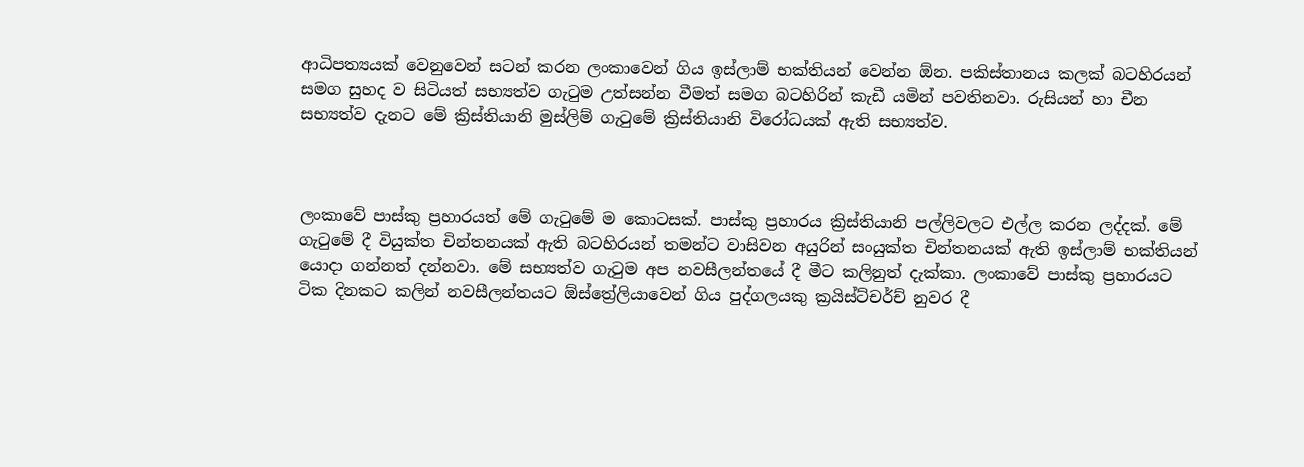ආධිපත්‍යයක් වෙනුවෙන් සටන් කරන ලංකාවෙන් ගිය ඉස්ලාම් භක්තියන් වෙන්න ඕන. පකිස්තානය කලක් බටහිරයන් සමග සුහද ව සිටියත් සභ්‍යත්ව ගැටුම උත්සන්න වීමත් සමග බටහිරින් කැඩී යමින් පවතිනවා. රුසියන් හා චීන සභ්‍යත්ව දැනට මේ ක්‍රිස්තියානි මුස්ලිම් ගැටුමේ ක්‍රිස්තියානි විරෝධයක් ඇති සභ්‍යත්ව.



ලංකාවේ පාස්කු ප්‍රහාරයත් මේ ගැටුමේ ම කොටසක්. පාස්කු ප්‍රහාරය ක්‍රිස්තියානි පල්ලිවලට එල්ල කරන ලද්දක්. මේ ගැටුමේ දී වියුක්ත චින්තනයක් ඇති බටහිරයන් තමන්ට වාසිවන අයුරින් සංයුක්ත චින්තනයක් ඇති ඉස්ලාම් භක්තියන් යොදා ගන්නත් දන්නවා. මේ සභ්‍යත්ව ගැටුම අප නවසීලන්තයේ දී මීට කලිනුත් දැක්කා. ලංකාවේ පාස්කු ප්‍රහාරයට ටික දිනකට කලින් නවසීලන්තයට ඕස්ත්‍රේලියාවෙන් ගිය පුද්ගලයකු ක්‍රයිස්ට්චර්ච් නුවර දී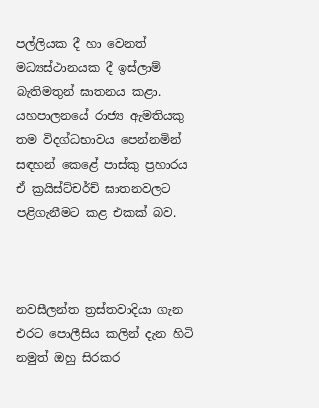පල්ලියක දී හා වෙනත් මධ්‍යස්ථානයක දී ඉස්ලාම් බැතිමතුන් ඝාතනය කළා. යහපාලනයේ රාජ්‍ය ඇමතියකු තම විදග්ධභාවය පෙන්නමින් සඳහන් කෙළේ පාස්කු ප්‍රහාරය ඒ ක්‍රයිස්ට්චර්ච් ඝාතනවලට පළිගැනීමට කළ එකක් බව.



නවසීලන්ත ත්‍රස්තවාදියා ගැන එරට පොලීසිය කලින් දැන හිටි නමුත් ඔහු සිරකර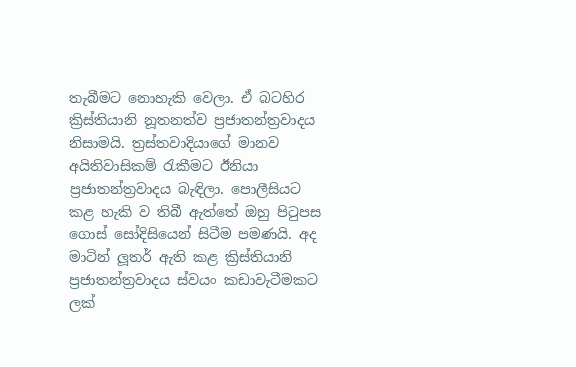තැබීමට නොහැකි වෙලා. ඒ බටහිර ක්‍රිස්තියානි නූතනත්ව ප්‍රජාතන්ත්‍රවාදය නිසාමයි. ත්‍රස්තවාදියාගේ මානව අයිතිවාසිකම් රැකීමට ඊනියා ප්‍රජාතන්ත්‍රවාදය බැඳිලා. පොලීසියට කළ හැකි ව තිබී ඇත්තේ ඔහු පිටුපස ගොස් සෝදිසියෙන් සිටීම පමණයි. අද මාටින් ලූතර් ඇති කළ ක්‍රිස්තියානි ප්‍රජාතන්ත්‍රවාදය ස්වයං කඩාවැටීමකට ලක්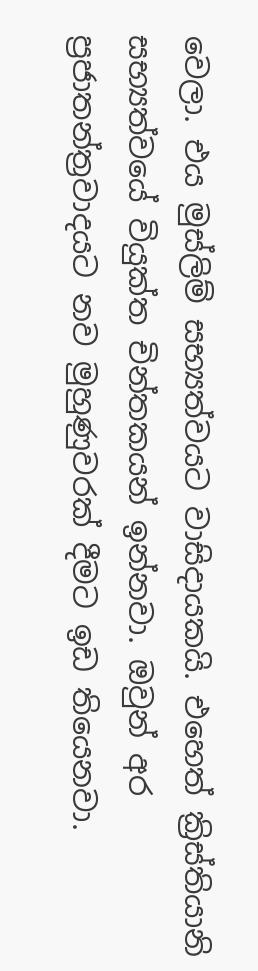වෙලා. එය මුස්ලිම් සභ්‍යත්වයට වාසිදායකයි. එහෙත් ක්‍රිස්තියානි සභ්‍යත්වයේ වියුක්ත චින්තකයන් ඉන්නවා. ඔවුන් අර ප්‍රජාතන්ත්‍රවාදයට නව මුහුණුවරක් දීමට ඉඩ තියෙනවා.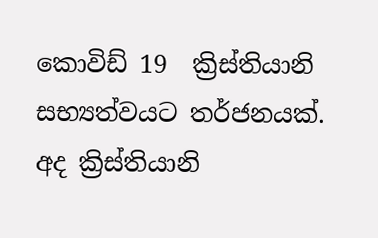කොවිඩ් 19  ක්‍රිස්තියානි සභ්‍යත්වයට තර්ජනයක්. අද ක්‍රිස්තියානි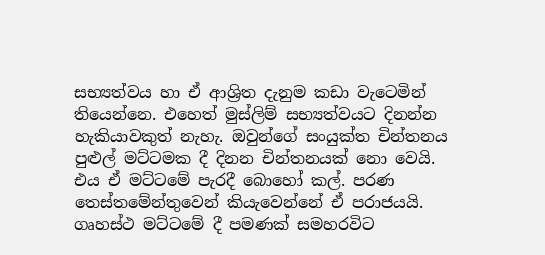සභ්‍යත්වය හා ඒ ආශ්‍රිත දැනුම කඩා වැටෙමින් තියෙන්නෙ. එහෙත් මුස්ලිම් සභ්‍යත්වයට දිනන්න හැකියාවකුත් නැහැ. ඔවුන්ගේ සංයුක්ත චින්තනය පුළුල් මට්ටමක දී දිනන චින්තනයක් නො වෙයි. එය ඒ මට්ටමේ පැරදී බොහෝ කල්. පරණ තෙස්තමේන්තුවෙන් කියැවෙන්නේ ඒ පරාජයයි. ගෘහස්ථ මට්ටමේ දී පමණක් සමහරවිට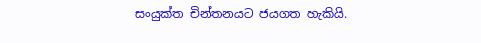සංයුක්ත චින්තනයට ජයගත හැකියි.